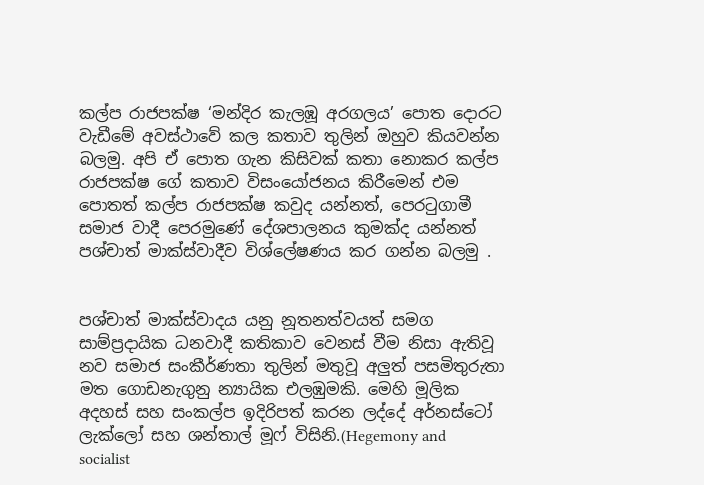කල්ප රාජපක්ෂ ‘මන්දිර කැලඹූ අරගලය’ පොත දොරට වැඩීමේ අවස්ථාවේ කල කතාව තුලින් ඔහුව කියවන්න බලමු. අපි ඒ පොත ගැන කිසිවක් කතා නොකර කල්ප රාජපක්ෂ ගේ කතාව විසංයෝජනය කිරීමෙන් එම පොතත් කල්ප රාජපක්ෂ කවුද යන්නත්, පෙරටුගාමී සමාජ වාදී පෙරමුණේ දේශපාලනය කුමක්ද යන්නත් පශ්චාත් මාක්ස්වාදීව විශ්ලේෂණය කර ගන්න බලමු .


පශ්චාත් මාක්ස්වාදය යනු නූතනත්වයත් සමග සාම්ප්‍රදායික ධනවාදී කතිකාව වෙනස් වීම නිසා ඇතිවූ නව සමාජ සංකීර්ණතා තුලින් මතුවූ අලුත් පසමිතුරුතා මත ගොඩනැගුනු න්‍යායික එලඹුමකි. මෙහි මූලික අදහස් සහ සංකල්ප ඉදිරිපත් කරන ලද්දේ අර්නස්ටෝ ලැක්ලෝ සහ ශන්තාල් මූෆ් විසිනි.(Hegemony and socialist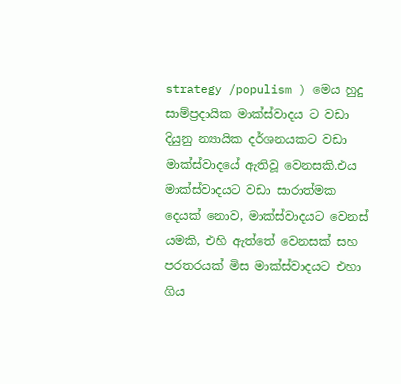strategy /populism ) මෙය හුදු සාම්ප්‍රදායික මාක්ස්වාදය ට වඩා දියුනු න්‍යායික දර්ශනයකට වඩා මාක්ස්වාදයේ ඇතිවූ වෙනසකි.එය මාක්ස්වාදයට වඩා සාරාත්මක දෙයක් නොව, මාක්ස්වාදයට වෙනස් යමකි, එහි ඇත්තේ වෙනසක් සහ පරතරයක් මිස මාක්ස්වාදයට එහා ගිය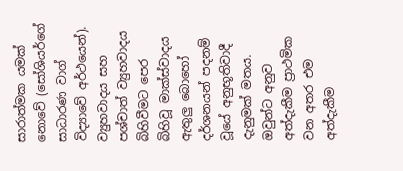සාරාත්මක යමක් නොවේ (සෝශියර්ගේ සාධාරණ වාග් විද්‍යාවේ අර්ථයෙන්).
ව්‍යුහවාදය සහ පශ්චාත් ව්‍යුහවාදය බිහිවීමට පෙර බිහිවූ මාක්ස්වාදය ඇතුලු බොහෝ දර්ශනයන් පදනම් වූයේ අනුභූතිවාදී දැනුමක් මතය. ඔවුන්ට අනුව අත්දැකීම ප්‍රාථමික වන අතර එම අත්දැකීම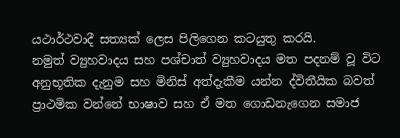යථාර්ථවාදී සත්‍යක් ලෙස පිලිගෙන කටයුතු කරයි.
නමුත් ව්‍යුහවාදය සහ පශ්චාත් ව්‍යුහවාදය මත පදනම් වූ විට අනුභූතික දැනුම සහ මිනිස් අත්දැකීම යන්න ද්විතීයික බවත් ප්‍රාථමික වන්නේ භාෂාව සහ ඒ මත ගොඩනැගෙන සමාජ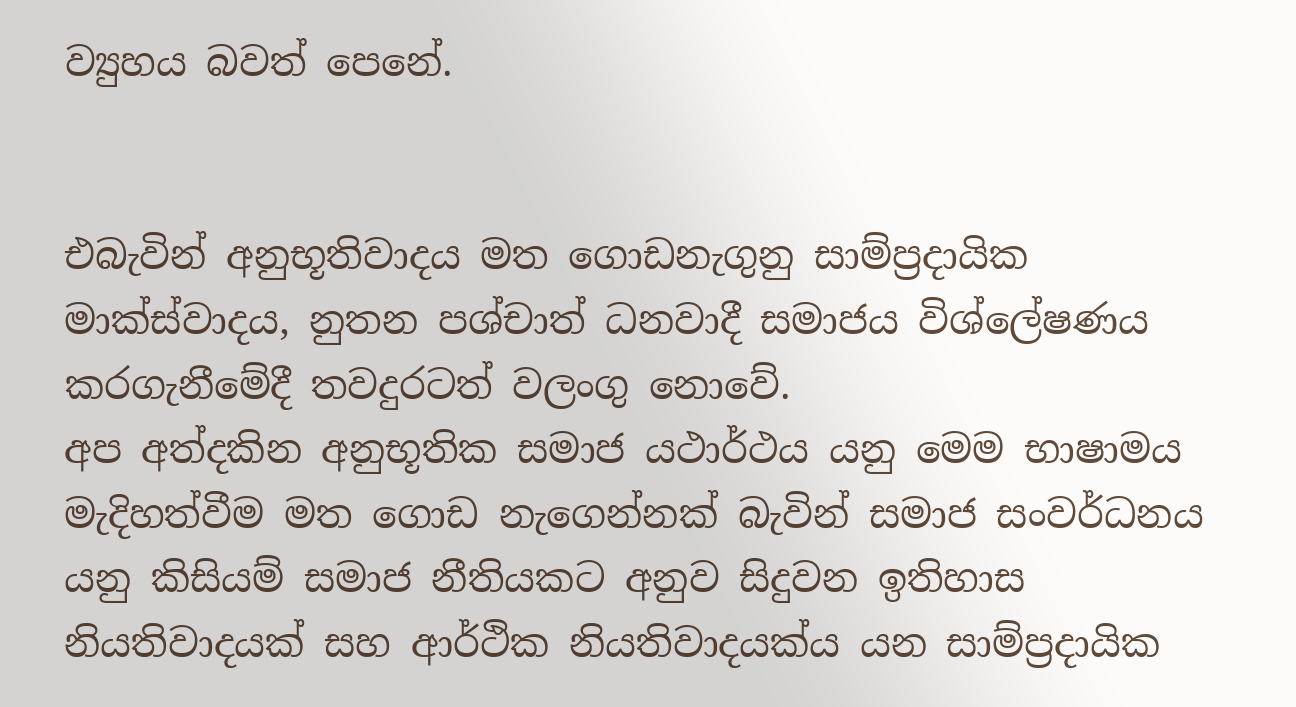ව්‍යුහය බවත් පෙනේ.


එබැවින් අනුභූතිවාදය මත ගොඩනැගුනු සාම්ප්‍රදායික මාක්ස්වාදය, නුතන පශ්චාත් ධනවාදී සමාජය විශ්ලේෂණය කරගැනීමේදී තවදුරටත් වලංගු නොවේ.
අප අත්දකින අනුභූතික සමාජ යථාර්ථය යනු මෙම භාෂාමය මැදිහත්වීම මත ගොඩ නැගෙන්නක් බැවින් සමාජ සංවර්ධනය යනු කිසියම් සමාජ නීතියකට අනුව සිදුවන ඉතිහාස නියතිවාදයක් සහ ආර්ථික නියතිවාදයක්ය යන සාම්ප්‍රදායික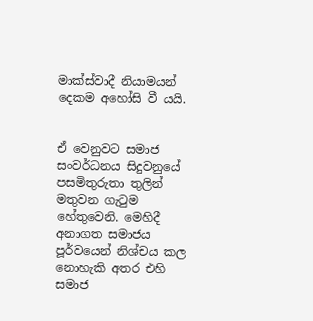මාක්ස්වාදී නියාමයන් දෙකම අහෝසි වී යයි.


ඒ වෙනුවට සමාජ සංවර්ධනය සිදුවනුයේ පසමිතුරුතා තුලින් මතුවන ගැටුම හේතුවෙනි. මෙහිදී අනාගත සමාජය පූර්වයෙන් නිශ්චය කල නොහැකි අතර එහි සමාජ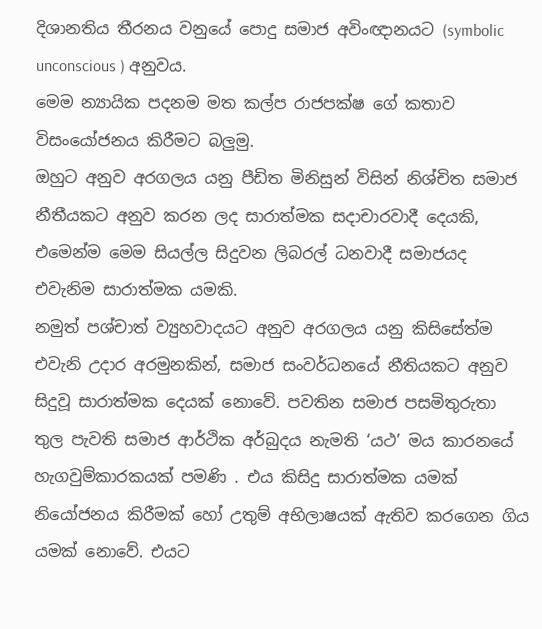දිශානතිය තීරනය වනුයේ පොදු සමාජ අවිංඥානයට (symbolic unconscious ) අනුවය.
මෙම න්‍යායික පදනම මත කල්ප රාජපක්ෂ ගේ කතාව විසංයෝජනය කිරීමට බලුමු.
ඔහුට අනුව අරගලය යනු පීඩිත මිනිසුන් විසින් නිශ්චිත සමාජ නීතීයකට අනුව කරන ලද සාරාත්මක සදාචාරවාදී දෙයකි, එමෙන්ම මෙම සියල්ල සිදුවන ලිබරල් ධනවාදී සමාජයද එවැනිම සාරාත්මක යමකි.
නමුත් පශ්චාත් ව්‍යුහවාදයට අනුව අරගලය යනු කිසිසේත්ම එවැනි උදාර අරමුනකින්, සමාජ සංවර්ධනයේ නීතියකට අනුව සිදුවූ සාරාත්මක දෙයක් නොවේ. පවතින සමාජ පසමිතුරුතා තුල පැවති සමාජ ආර්ථික අර්බුදය නැමති ‘යථ’ මය කාරනයේ හැගවුම්කාරකයක් පමණි . එය කිසිදු සාරාත්මක යමක් නියෝජනය කිරීමක් හෝ උතුම් අභිලාෂයක් ඇතිව කරගෙන ගිය යමක් නොවේ. එයට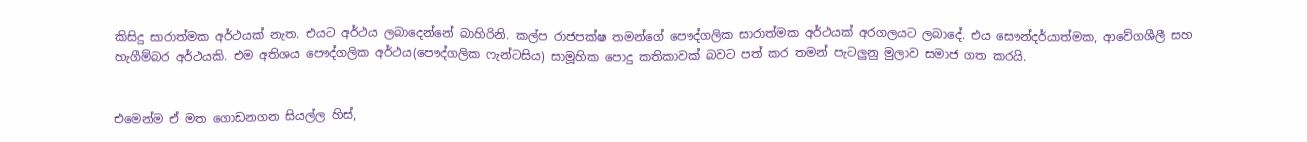කිසිදු සාරාත්මක අර්ථයක් නැත. එයට අර්ථය ලබාදෙන්නේ බාහිරිනි. කල්ප රාජපක්ෂ තමන්ගේ පෞද්ගලික සාරාත්මක අර්ථයක් අරගලයට ලබාදේ. එය සෞන්දර්යාත්මක, ආවේගශීලී සහ හැගීම්බර අර්ථයකි. එම අතිශය පෞද්ගලික අර්ථය(පෞද්ගලික ෆැන්ටසිය) සාමූහික පොදු කතිකාවක් බවට පත් කර තමන් පැටලුනු මුලාව සමාජ ගත කරයි.


එමෙන්ම ඒ මත ගොඩනගන සියල්ල හිස්,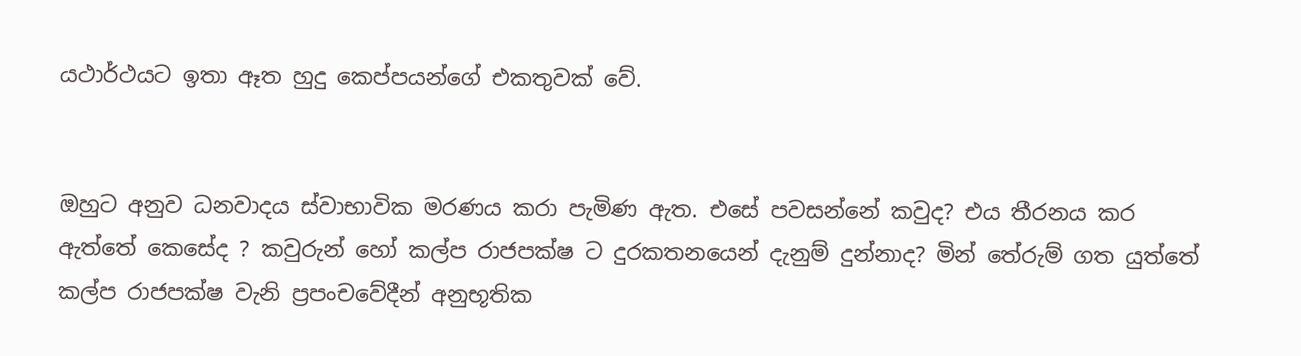යථාර්ථයට ඉතා ඈත හුදු කෙප්පයන්ගේ එකතුවක් වේ.


ඔහුට අනුව ධනවාදය ස්වාභාවික මරණය කරා පැමිණ ඇත. එසේ පවසන්නේ කවුද? එය තීරනය කර ඇත්තේ කෙසේද ? කවුරුන් හෝ කල්ප රාජපක්ෂ ට දුරකතනයෙන් දැනුම් දුන්නාද? මින් තේරුම් ගත යුත්තේ කල්ප රාජපක්ෂ වැනි ප්‍රපංචවේදීන් අනුභූතික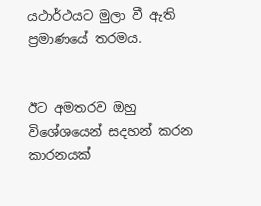යථාර්ථයට මුලා වී ඇති ප්‍රමාණයේ තරමය.


ඊට අමතරව ඔහු විශේශයෙන් සදහන් කරන කාරනයක්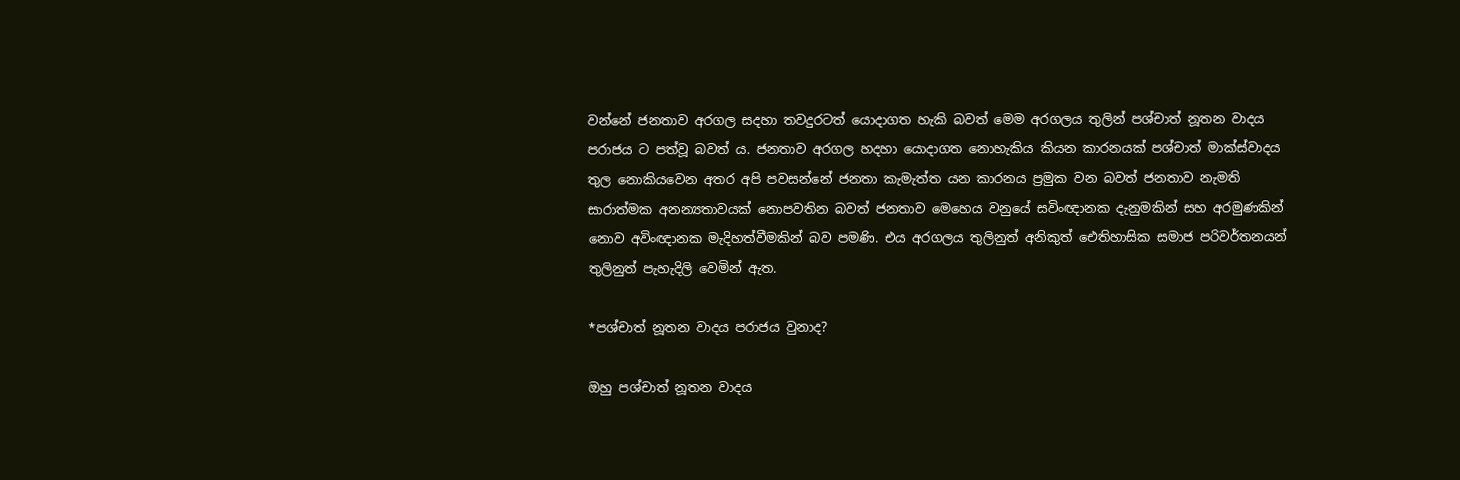වන්නේ ජනතාව අරගල සදහා තවදුරටත් යොදාගත හැකි බවත් මෙම අරගලය තුලින් පශ්චාත් නූතන වාදය පරාජය ට පත්වූ බවත් ය. ජනතාව අරගල හදහා යොදාගත නොහැකිය කියන කාරනයක් පශ්චාත් මාක්ස්වාදය තුල නොකියවෙන අතර අපි පවසන්නේ ජනතා කැමැත්ත යන කාරනය ප්‍රමුක වන බවත් ජනතාව නැමති සාරාත්මක අනන්‍යතාවයක් නොපවතින බවත් ජනතාව මෙහෙය වනුයේ සවිංඥානක දැනුමකින් සහ අරමුණකින් නොව අවිංඥානක මැදිහත්වීමකින් බව පමණි. එය අරගලය තුලිනුත් අනිකුත් ඓතිහාසික සමාජ පරිවර්තනයන් තුලිනුත් පැහැදිලි වෙමින් ඇත.

*පශ්චාත් නූතන වාදය පරාජය වුනාද?

ඔහු පශ්චාත් නූතන වාදය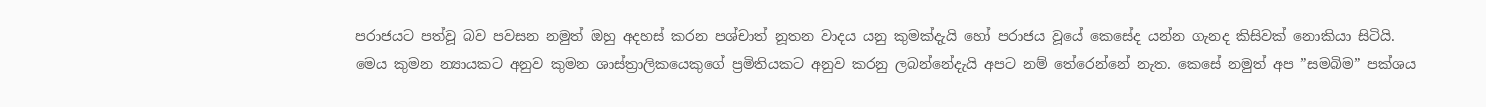පරාජයට පත්වූ බව පවසන නමුත් ඔහු අදහස් කරන පශ්චාත් නූතන වාදය යනු කුමක්දැයි හෝ පරාජය වූයේ කෙසේද යන්න ගැනද කිසිවක් නොකියා සිටියි.
මෙය කුමන න්‍යායකට අනුව කුමන ශාස්ත්‍රාලිකයෙකුගේ ප්‍රමිතියකට අනුව කරනු ලබන්නේදැයි අපට නම් තේරෙන්නේ නැත. කෙසේ නමුත් අප ”සමබිම” පක්ශය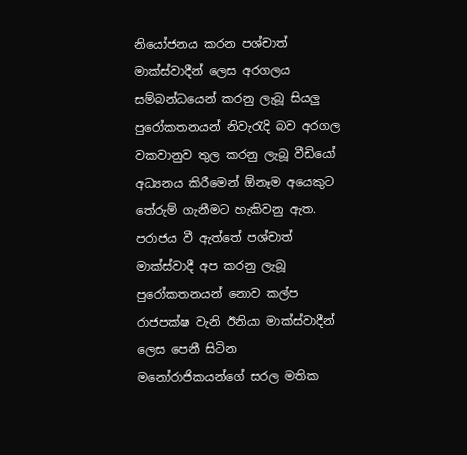නියෝජනය කරන පශ්චාත් මාක්ස්වාදීන් ලෙස අරගලය සම්බන්ධයෙන් කරනු ලැබූ සියලු පුරෝකතනයන් නිවැරැදි බව අරගල වකවානුව තුල කරනු ලැබූ වීඩියෝ අධ්‍යනය කිරීමෙන් ඕනෑම අයෙකුට තේරුම් ගැනීමට හැකිවනු ඇත.
පරාජය වී ඇත්තේ පශ්චාත් මාක්ස්වාදී අප කරනු ලැබූ පුරෝකතනයන් නොව කල්ප රාජපක්ෂ වැනි ඊනියා මාක්ස්වාදීන් ලෙස පෙනී සිටින මනෝරාජිකයන්ගේ සරල මතික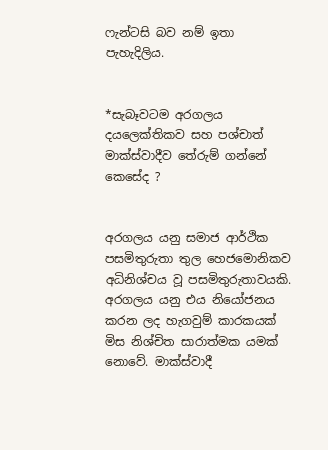ෆැන්ටසි බව නම් ඉතා පැහැදිලිය.


*සැබෑවටම අරගලය දයලෙක්තිකව සහ පශ්චාත් මාක්ස්වාදීව තේරුම් ගන්නේ කෙසේද ?


අරගලය යනු සමාජ ආර්ථික පසමිතුරුතා තුල හෙජමොනිකව අධිනිශ්චය වූ පසමිතුරුතාවයකි. අරගලය යනු එය නියෝජනය කරන ලද හැගවුම් කාරකයක් මිස නිශ්චිත සාරාත්මක යමක් නොවේ. මාක්ස්වාදී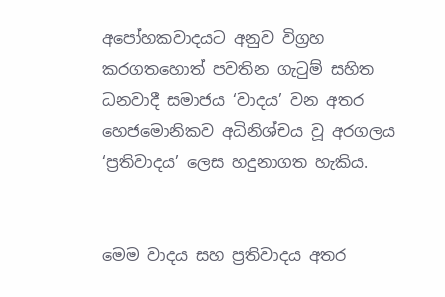අපෝහකවාදයට අනුව විග්‍රහ කරගතහොත් පවතින ගැටුම් සහිත ධනවාදී සමාජය ‘වාදය’ වන අතර හෙජමොනිකව අධිනිශ්චය වූ අරගලය ‘ප්‍රතිවාදය’ ලෙස හදුනාගත හැකිය.


මෙම වාදය සහ ප්‍රතිවාදය අතර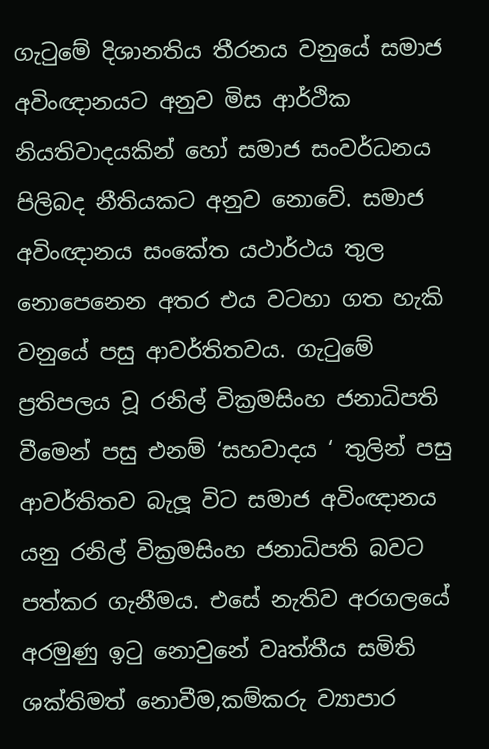ගැටුමේ දිශානතිය තීරනය වනුයේ සමාජ අවිංඥානයට අනුව මිස ආර්ථික නියතිවාදයකින් හෝ සමාජ සංවර්ධනය පිලිබද නීතියකට අනුව නොවේ. සමාජ අවිංඥානය සංකේත යථාර්ථය තුල නොපෙනෙන අතර එය වටහා ගත හැකි වනුයේ පසු ආවර්තිතවය. ගැටුමේ ප්‍රතිපලය වූ රනිල් වික්‍රමසිංහ ජනාධිපති වීමෙන් පසු එනම් ‘සහවාදය ‘ තුලින් පසු ආවර්තිතව බැලූ විට සමාජ අවිංඥානය යනු රනිල් වික්‍රමසිංහ ජනාධිපති බවට පත්කර ගැනීමය. එසේ නැතිව අරගලයේ අරමුණු ඉටු නොවුනේ වෘත්තීය සමිති ශක්තිමත් නොවීම,කම්කරු ව්‍යාපාර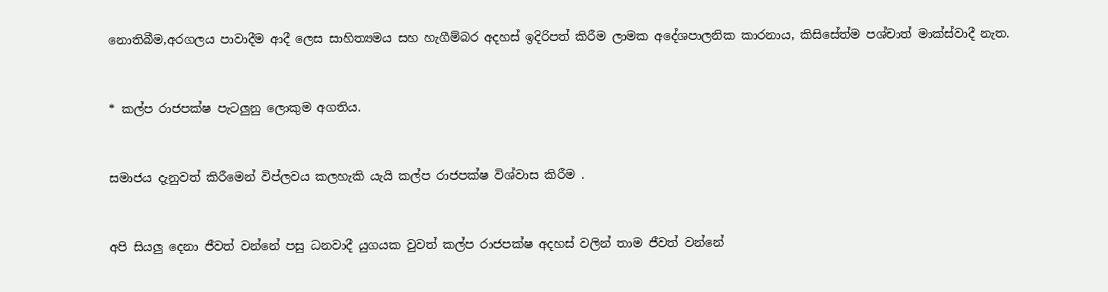නොතිබීම,අරගලය පාවාදීම ආදී ලෙස සාහිත්‍යමය සහ හැගීම්බර අදහස් ඉදිරිපත් කිරීම ලාමක අදේශපාලනික කාරනාය, කිසිසේත්ම පශ්චාත් මාක්ස්වාදී නැත.


* කල්ප රාජපක්ෂ පැටලුනු ලොකුම අගතිය.


සමාජය දැනුවත් කිරීමෙන් විප්ලවය කලහැකි යැයි කල්ප රාජපක්ෂ විශ්වාස කිරීම .


අපි සියලු දෙනා ජීවත් වන්නේ පසු ධනවාදී යුගයක වුවත් කල්ප රාජපක්ෂ අදහස් වලින් තාම ජීවත් වන්නේ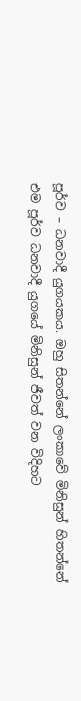පූර්ව – ධනවාදී යුගයකය. ඔහු සිතන්නේ ලංකාවේ මිනිසුන් හිතන්නේ එම පූර්ව ධනවාදී යුගයේ මිනිසුන් ජීවත් වන විදිහට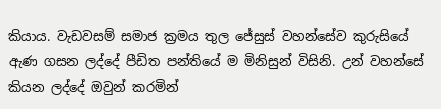කියාය. වැඩවසම් සමාජ ක්‍රමය තුල ජේසුස් වහන්සේව කුරුසියේ ඇණ ගසන ලද්දේ පීඩිත පන්තියේ ම මිනිසුන් විසිනි. උන් වහන්සේ කියන ලද්දේ ඔවුන් කරමින්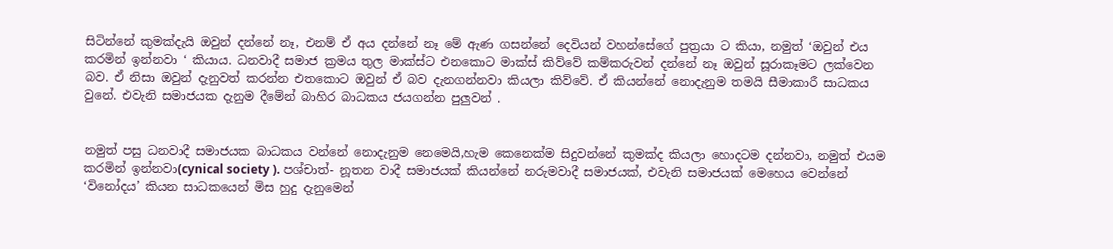සිටින්නේ කුමක්දැයි ඔවුන් දන්නේ නෑ, එනම් ඒ අය දන්නේ නෑ මේ ඇණ ගසන්නේ දෙවියන් වහන්සේගේ පුත්‍රයා ට කියා, නමුත් ‘ඔවුන් එය කරමින් ඉන්නවා ‘ කියාය. ධනවාදී සමාජ ක්‍රමය තුල මාක්ස්ට එනකොට මාක්ස් කිව්වේ කම්කරුවන් දන්නේ නෑ ඔවුන් සූරාකෑමට ලක්වෙන බව. ඒ නිසා ඔවුන් දැනුවත් කරන්න එතකොට ඔවුන් ඒ බව දැනගන්නවා කියලා කිව්වේ. ඒ කියන්නේ නොදැනුම තමයි සීමාකාරී සාධකය වුනේ. එවැනි සමාජයක දැනුම දීමේන් බාහිර බාධකය ජයගන්න පුලුවන් .


නමුත් පසු ධනවාදී සමාජයක බාධකය වන්නේ නොදැනුම නෙමෙයි,හැම කෙනෙක්ම සිදුවන්නේ කුමක්ද කියලා හොදටම දන්නවා, නමුත් එයම කරමින් ඉන්නවා(cynical society ). පශ්චාත්- නූතන වාදී සමාජයක් කියන්නේ නරුමවාදී සමාජයක්, එවැනි සමාජයක් මෙහෙය වෙන්නේ ‘විනෝදය’ කියන සාධකයෙන් මිස හුදු දැනුමෙන්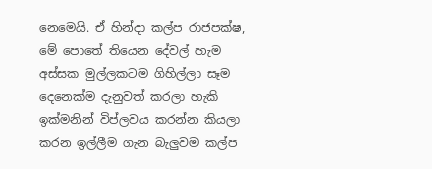නෙමෙයි. ඒ හින්දා කල්ප රාජපක්ෂ, මේ පොතේ තියෙන දේවල් හැම අස්සක මුල්ලකටම ගිහිල්ලා සෑම දෙනෙක්ම දැනුවත් කරලා හැකි ඉක්මනින් විප්ලවය කරන්න කියලා කරන ඉල්ලීම ගැන බැලුවම කල්ප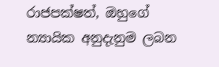රාජපක්ෂත්, ඔහුගේ න්‍යායික අනුදැනුම ලබන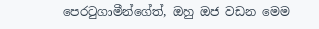පෙරටුගාමීන්ගේත්, ඔහු ඔජ වඩන මෙම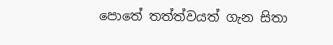පොතේ තත්ත්වයත් ගැන සිතා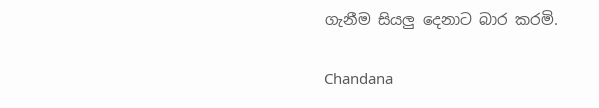ගැනීම සියලු දෙනාට බාර කරමි.

Chandana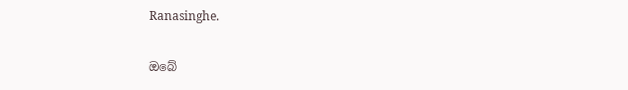Ranasinghe.

ඔබේ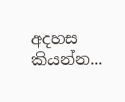අදහස කියන්න...